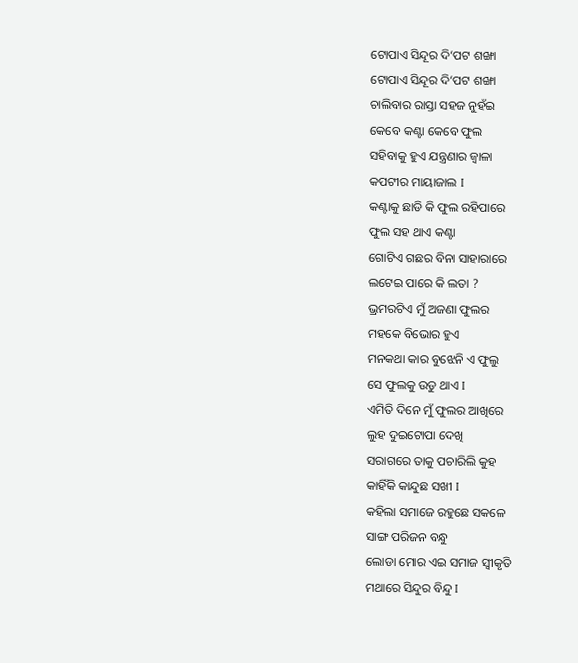ଟୋପାଏ ସିନ୍ଦୂର ଦି‘ପଟ ଶଙ୍ଖା
ଟୋପାଏ ସିନ୍ଦୂର ଦି‘ପଟ ଶଙ୍ଖା
ଚାଲିବାର ରାସ୍ତା ସହଜ ନୁହଁଇ
କେବେ କଣ୍ଟା କେବେ ଫୁଲ
ସହିବାକୁ ହୁଏ ଯନ୍ତ୍ରଣାର ଜ୍ୱାଳା
କପଟୀର ମାୟାଜାଲ I
କଣ୍ଟାକୁ ଛାଡି କି ଫୁଲ ରହିପାରେ
ଫୁଲ ସହ ଥାଏ କଣ୍ଟା
ଗୋଟିଏ ଗଛର ବିନା ସାହାରାରେ
ଲଟେଇ ପାରେ କି ଲତା ?
ଭ୍ରମରଟିଏ ମୁଁ ଅଜଣା ଫୁଲର
ମହକେ ବିଭୋର ହୁଏ
ମନକଥା କାର ବୁଝେନି ଏ ଫୁଲୁ
ସେ ଫୁଲକୁ ଉଡୁ ଥାଏ I
ଏମିତି ଦିନେ ମୁଁ ଫୁଲର ଆଖିରେ
ଲୁହ ଦୁଇଟୋପା ଦେଖି
ସରାଗରେ ତାକୁ ପଚାରିଲି କୁହ
କାହିଁକି କାନ୍ଦୁଛ ସଖୀ I
କହିଲା ସମାଜେ ରହୁଛେ ସକଳେ
ସାଙ୍ଗ ପରିଜନ ବନ୍ଧୁ
ଲୋଡା ମୋର ଏଇ ସମାଜ ସ୍ୱୀକୃତି
ମଥାରେ ସିନ୍ଦୁର ବିନ୍ଦୁ I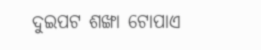ଦୁଇପଟ ଶଙ୍ଖା ଟୋପାଏ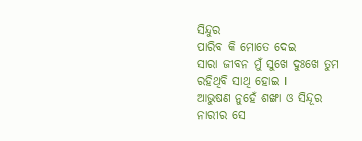ସିନ୍ଦୁର
ପାରିବ କି ମୋତେ ଦେଇ
ସାରା ଜୀବନ ମୁଁ ସୁଖେ ଦୁଃଖେ ତୁମ
ରହିଥିବି ସାଥି ହୋଇ I
ଆଭୁଷଣ ନୁହେଁ ଶଙ୍ଖା ଓ ସିନ୍ଦୂର
ନାରୀର ସେ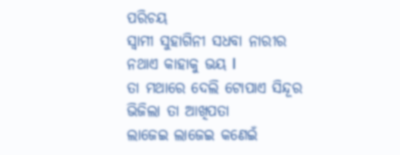ପରିଚୟ
ସ୍ୱାମୀ ସୁହାଗିନୀ ସଧବା ନାରୀର
ନଥାଏ କାହାକୁ ଭୟ I
ତା ମଥାରେ ଦେଲି ଟୋପାଏ ସିନ୍ଦୂର
ଭିଜିଲା ତା ଆଖିପତା
ଲାଜେଇ ଲାଜେଇ କଣେଇଁ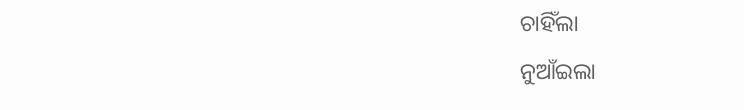ଚାହିଁଲା
ନୁଆଁଇଲା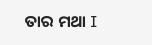ତାର ମଥା I